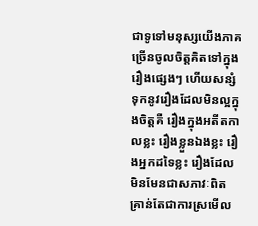ជាទូទៅមនុស្សយើងភាគច្រើនចូលចិត្តគិតទៅក្នុងរឿងផ្សេងៗ ហើយសន្សំទុកនូវរឿងដែលមិនល្អក្នុងចិត្តគឺ រឿងក្នុងអតីតកាលខ្លះ រឿងខ្លួនឯងខ្លះ រឿងអ្នកដទៃខ្លះ រឿងដែលមិនមែនជាសភាវៈពិត គ្រាន់តែជាការស្រមើល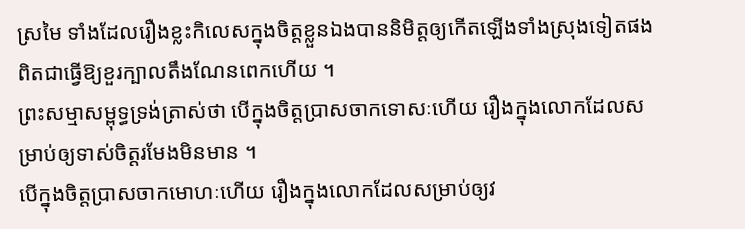ស្រមៃ ទាំងដែលរឿងខ្លះកិលេសក្នុងចិត្តខ្លួនឯងបាននិមិត្តឲ្យកើតឡើងទាំងស្រុងទៀតផង ពិតជាធ្វើឱ្យខួរក្បាលតឹងណែនពេកហើយ ។
ព្រះសម្មាសម្ពុទ្ធទ្រង់ត្រាស់ថា បើក្នុងចិត្តប្រាសចាកទោសៈហើយ រឿងក្នុងលោកដែលសម្រាប់ឲ្យទាស់ចិត្តរមែងមិនមាន ។
បើក្នុងចិត្តប្រាសចាកមោហៈហើយ រឿងក្នុងលោកដែលសម្រាប់ឲ្យវ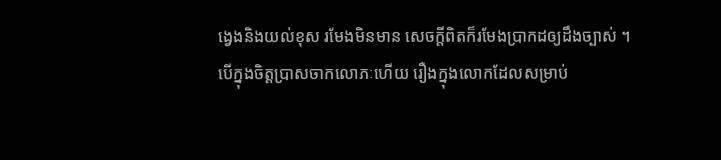ង្វេងនិងយល់ខុស រមែងមិនមាន សេចក្ដីពិតក៏រមែងប្រាកដឲ្យដឹងច្បាស់ ។
បើក្នុងចិត្តប្រាសចាកលោភៈហើយ រឿងក្នុងលោកដែលសម្រាប់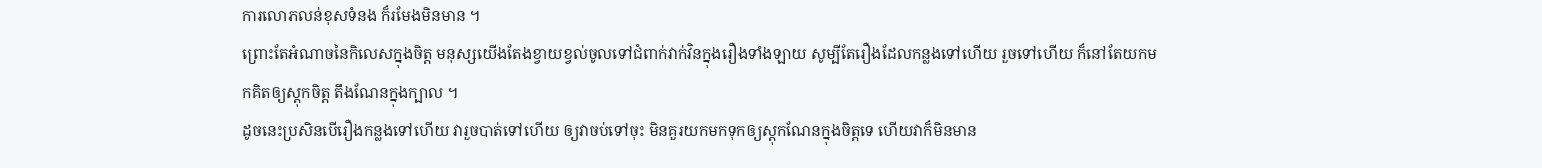ការលោភលន់ខុសទំនង ក៏រមែងមិនមាន ។
ព្រោះតែអំណាចនៃកិលេសក្នុងចិត្ត មនុស្សយើងតែងខ្វាយខ្វល់ចូលទៅជំពាក់វាក់វិនក្នុងរឿងទាំងឡាយ សូម្បីតែរឿងដែលកន្លងទៅហើយ រួចទៅហើយ ក៏នៅតែយកមកគិតឲ្យស្ដុកចិត្ត តឹងណែនក្នុងក្បាល ។
ដូចនេះប្រសិនបើរឿងកន្លងទៅហើយ វារួចបាត់ទៅហើយ ឲ្យវាចប់ទៅចុះ មិនគួរយកមកទុកឲ្យស្ដុកណែនក្នុងចិត្តទេ ហើយវាក៏មិនមាន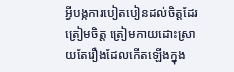អ្វីបង្កការបៀតបៀនដល់ចិត្តដែរ ត្រៀមចិត្ត ត្រៀមកាយដោះស្រាយតែរឿងដែលកើតឡើងក្នុង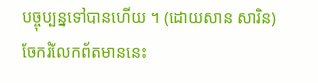បច្ចុប្បន្នទៅបានហើយ ។ (ដោយសាន សារិន)
ចែករំលែកព័តមាននេះ